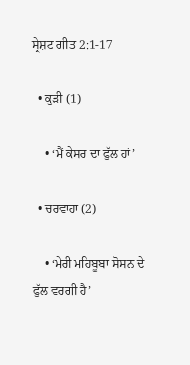ਸ੍ਰੇਸ਼ਟ ਗੀਤ 2:1-17

  • ਕੁੜੀ (1)

    • ‘ਮੈਂ ਕੇਸਰ ਦਾ ਫੁੱਲ ਹਾਂ’

  • ਚਰਵਾਹਾ (2)

    • ‘ਮੇਰੀ ਮਹਿਬੂਬਾ ਸੋਸਨ ਦੇ ਫੁੱਲ ਵਰਗੀ ਹੈ’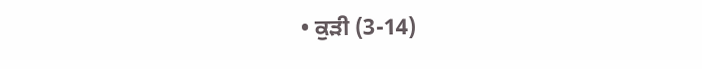• ਕੁੜੀ (3-14)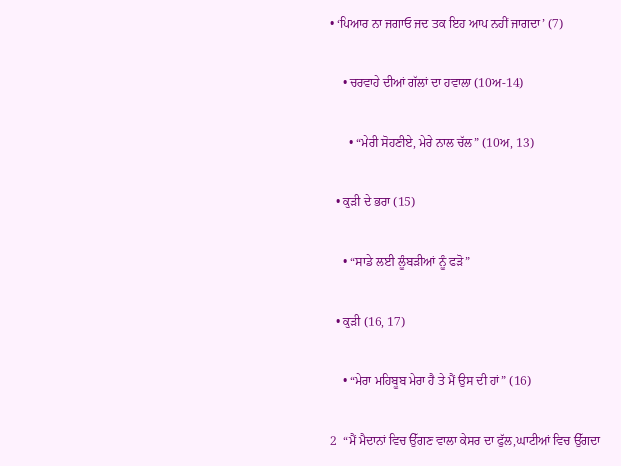• ‘ਪਿਆਰ ਨਾ ਜਗਾਓ ਜਦ ਤਕ ਇਹ ਆਪ ਨਹੀਂ ਜਾਗਦਾ’ (7)

    • ਚਰਵਾਹੇ ਦੀਆਂ ਗੱਲਾਂ ਦਾ ਹਵਾਲਾ (10ਅ-14)

      • “ਮੇਰੀ ਸੋਹਣੀਏ, ਮੇਰੇ ਨਾਲ ਚੱਲ” (10ਅ, 13)

  • ਕੁੜੀ ਦੇ ਭਰਾ (15)

    • “ਸਾਡੇ ਲਈ ਲੂੰਬੜੀਆਂ ਨੂੰ ਫੜੋ”

  • ਕੁੜੀ (16, 17)

    • “ਮੇਰਾ ਮਹਿਬੂਬ ਮੇਰਾ ਹੈ ਤੇ ਮੈਂ ਉਸ ਦੀ ਹਾਂ” (16)

2  “ਮੈਂ ਮੈਦਾਨਾਂ ਵਿਚ ਉੱਗਣ ਵਾਲਾ ਕੇਸਰ ਦਾ ਫੁੱਲ,ਘਾਟੀਆਂ ਵਿਚ ਉੱਗਦਾ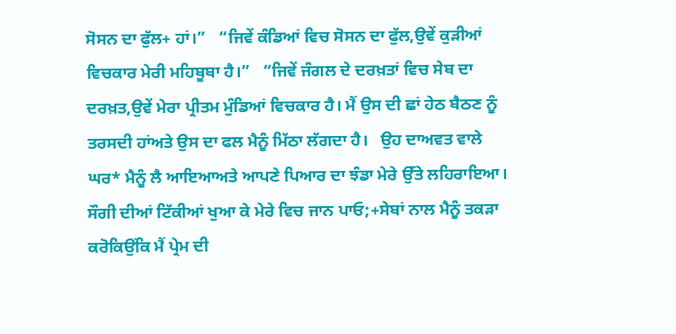ਸੋਸਨ ਦਾ ਫੁੱਲ+ ਹਾਂ।”   “ਜਿਵੇਂ ਕੰਡਿਆਂ ਵਿਚ ਸੋਸਨ ਦਾ ਫੁੱਲ,ਉਵੇਂ ਕੁੜੀਆਂ ਵਿਚਕਾਰ ਮੇਰੀ ਮਹਿਬੂਬਾ ਹੈ।”   “ਜਿਵੇਂ ਜੰਗਲ ਦੇ ਦਰਖ਼ਤਾਂ ਵਿਚ ਸੇਬ ਦਾ ਦਰਖ਼ਤ,ਉਵੇਂ ਮੇਰਾ ਪ੍ਰੀਤਮ ਮੁੰਡਿਆਂ ਵਿਚਕਾਰ ਹੈ। ਮੈਂ ਉਸ ਦੀ ਛਾਂ ਹੇਠ ਬੈਠਣ ਨੂੰ ਤਰਸਦੀ ਹਾਂਅਤੇ ਉਸ ਦਾ ਫਲ ਮੈਨੂੰ ਮਿੱਠਾ ਲੱਗਦਾ ਹੈ।   ਉਹ ਦਾਅਵਤ ਵਾਲੇ ਘਰ* ਮੈਨੂੰ ਲੈ ਆਇਆਅਤੇ ਆਪਣੇ ਪਿਆਰ ਦਾ ਝੰਡਾ ਮੇਰੇ ਉੱਤੇ ਲਹਿਰਾਇਆ।   ਸੌਗੀ ਦੀਆਂ ਟਿੱਕੀਆਂ ਖੁਆ ਕੇ ਮੇਰੇ ਵਿਚ ਜਾਨ ਪਾਓ;+ਸੇਬਾਂ ਨਾਲ ਮੈਨੂੰ ਤਕੜਾ ਕਰੋਕਿਉਂਕਿ ਮੈਂ ਪ੍ਰੇਮ ਦੀ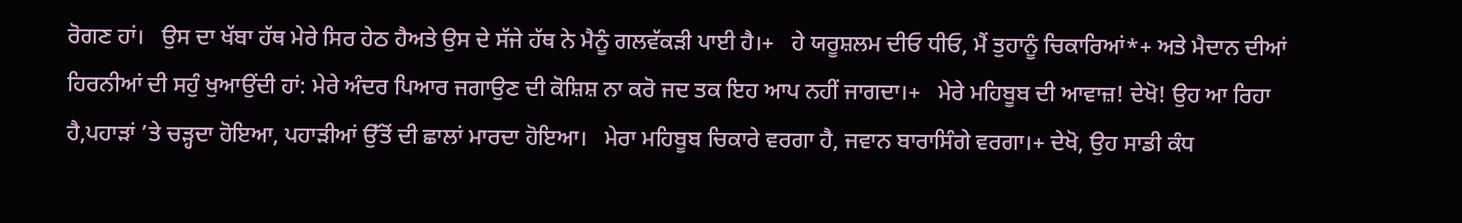ਰੋਗਣ ਹਾਂ।   ਉਸ ਦਾ ਖੱਬਾ ਹੱਥ ਮੇਰੇ ਸਿਰ ਹੇਠ ਹੈਅਤੇ ਉਸ ਦੇ ਸੱਜੇ ਹੱਥ ਨੇ ਮੈਨੂੰ ਗਲਵੱਕੜੀ ਪਾਈ ਹੈ।+   ਹੇ ਯਰੂਸ਼ਲਮ ਦੀਓ ਧੀਓ, ਮੈਂ ਤੁਹਾਨੂੰ ਚਿਕਾਰਿਆਂ*+ ਅਤੇ ਮੈਦਾਨ ਦੀਆਂ ਹਿਰਨੀਆਂ ਦੀ ਸਹੁੰ ਖੁਆਉਂਦੀ ਹਾਂ: ਮੇਰੇ ਅੰਦਰ ਪਿਆਰ ਜਗਾਉਣ ਦੀ ਕੋਸ਼ਿਸ਼ ਨਾ ਕਰੋ ਜਦ ਤਕ ਇਹ ਆਪ ਨਹੀਂ ਜਾਗਦਾ।+   ਮੇਰੇ ਮਹਿਬੂਬ ਦੀ ਆਵਾਜ਼! ਦੇਖੋ! ਉਹ ਆ ਰਿਹਾ ਹੈ,ਪਹਾੜਾਂ ’ਤੇ ਚੜ੍ਹਦਾ ਹੋਇਆ, ਪਹਾੜੀਆਂ ਉੱਤੋਂ ਦੀ ਛਾਲਾਂ ਮਾਰਦਾ ਹੋਇਆ।   ਮੇਰਾ ਮਹਿਬੂਬ ਚਿਕਾਰੇ ਵਰਗਾ ਹੈ, ਜਵਾਨ ਬਾਰਾਸਿੰਗੇ ਵਰਗਾ।+ ਦੇਖੋ, ਉਹ ਸਾਡੀ ਕੰਧ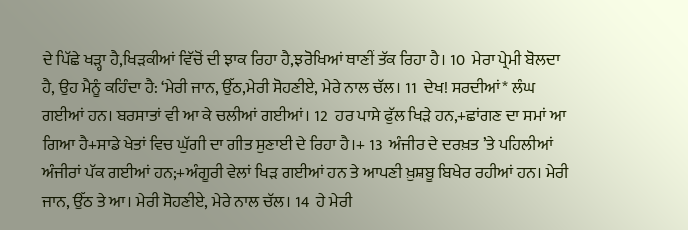ਦੇ ਪਿੱਛੇ ਖੜ੍ਹਾ ਹੈ,ਖਿੜਕੀਆਂ ਵਿੱਚੋਂ ਦੀ ਝਾਕ ਰਿਹਾ ਹੈ,ਝਰੋਖਿਆਂ ਥਾਣੀਂ ਤੱਕ ਰਿਹਾ ਹੈ। 10  ਮੇਰਾ ਪ੍ਰੇਮੀ ਬੋਲਦਾ ਹੈ, ਉਹ ਮੈਨੂੰ ਕਹਿੰਦਾ ਹੈ: ‘ਮੇਰੀ ਜਾਨ, ਉੱਠ,ਮੇਰੀ ਸੋਹਣੀਏ, ਮੇਰੇ ਨਾਲ ਚੱਲ। 11  ਦੇਖ! ਸਰਦੀਆਂ* ਲੰਘ ਗਈਆਂ ਹਨ। ਬਰਸਾਤਾਂ ਵੀ ਆ ਕੇ ਚਲੀਆਂ ਗਈਆਂ। 12  ਹਰ ਪਾਸੇ ਫੁੱਲ ਖਿੜੇ ਹਨ,+ਛਾਂਗਣ ਦਾ ਸਮਾਂ ਆ ਗਿਆ ਹੈ+ਸਾਡੇ ਖੇਤਾਂ ਵਿਚ ਘੁੱਗੀ ਦਾ ਗੀਤ ਸੁਣਾਈ ਦੇ ਰਿਹਾ ਹੈ।+ 13  ਅੰਜੀਰ ਦੇ ਦਰਖ਼ਤ ’ਤੇ ਪਹਿਲੀਆਂ ਅੰਜੀਰਾਂ ਪੱਕ ਗਈਆਂ ਹਨ;+ਅੰਗੂਰੀ ਵੇਲਾਂ ਖਿੜ ਗਈਆਂ ਹਨ ਤੇ ਆਪਣੀ ਖ਼ੁਸ਼ਬੂ ਬਿਖੇਰ ਰਹੀਆਂ ਹਨ। ਮੇਰੀ ਜਾਨ, ਉੱਠ ਤੇ ਆ। ਮੇਰੀ ਸੋਹਣੀਏ, ਮੇਰੇ ਨਾਲ ਚੱਲ। 14  ਹੇ ਮੇਰੀ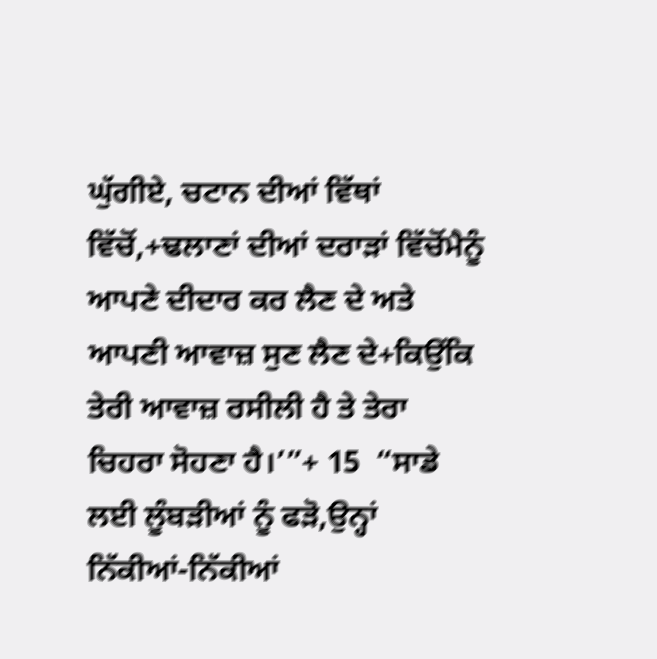ਘੁੱਗੀਏ, ਚਟਾਨ ਦੀਆਂ ਵਿੱਥਾਂ ਵਿੱਚੋਂ,+ਢਲਾਣਾਂ ਦੀਆਂ ਦਰਾੜਾਂ ਵਿੱਚੋਂਮੈਨੂੰ ਆਪਣੇ ਦੀਦਾਰ ਕਰ ਲੈਣ ਦੇ ਅਤੇ ਆਪਣੀ ਆਵਾਜ਼ ਸੁਣ ਲੈਣ ਦੇ+ਕਿਉਂਕਿ ਤੇਰੀ ਆਵਾਜ਼ ਰਸੀਲੀ ਹੈ ਤੇ ਤੇਰਾ ਚਿਹਰਾ ਸੋਹਣਾ ਹੈ।’”+ 15  “ਸਾਡੇ ਲਈ ਲੂੰਬੜੀਆਂ ਨੂੰ ਫੜੋ,ਉਨ੍ਹਾਂ ਨਿੱਕੀਆਂ-ਨਿੱਕੀਆਂ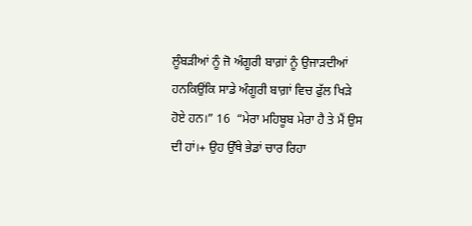ਲੂੰਬੜੀਆਂ ਨੂੰ ਜੋ ਅੰਗੂਰੀ ਬਾਗ਼ਾਂ ਨੂੰ ਉਜਾੜਦੀਆਂ ਹਨਕਿਉਂਕਿ ਸਾਡੇ ਅੰਗੂਰੀ ਬਾਗ਼ਾਂ ਵਿਚ ਫੁੱਲ ਖਿੜੇ ਹੋਏ ਹਨ।” 16  “ਮੇਰਾ ਮਹਿਬੂਬ ਮੇਰਾ ਹੈ ਤੇ ਮੈਂ ਉਸ ਦੀ ਹਾਂ।+ ਉਹ ਉੱਥੇ ਭੇਡਾਂ ਚਾਰ ਰਿਹਾ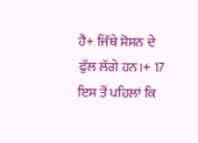ਹੈ+ ਜਿੱਥੇ ਸੋਸਨ ਦੇ ਫੁੱਲ ਲੱਗੇ ਹਨ।+ 17  ਇਸ ਤੋਂ ਪਹਿਲਾਂ ਕਿ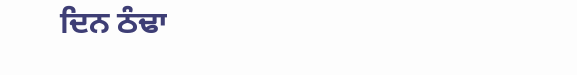ਦਿਨ ਠੰਢਾ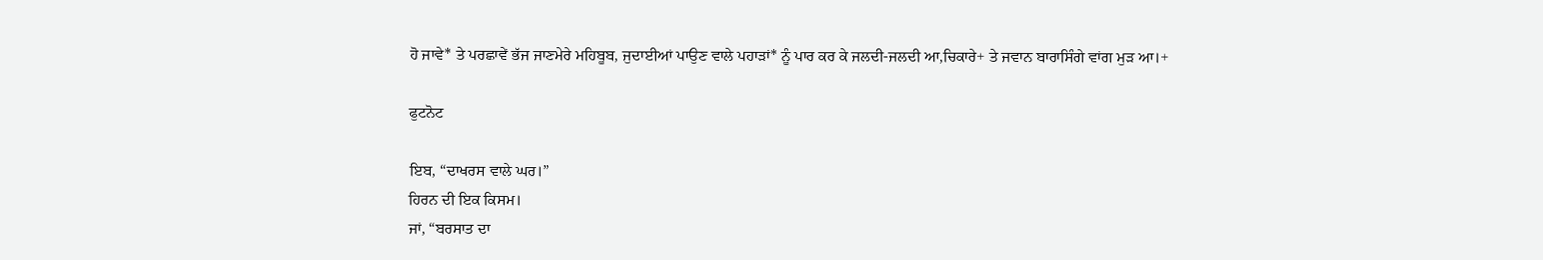ਹੋ ਜਾਵੇ* ਤੇ ਪਰਛਾਵੇਂ ਭੱਜ ਜਾਣਮੇਰੇ ਮਹਿਬੂਬ, ਜੁਦਾਈਆਂ ਪਾਉਣ ਵਾਲੇ ਪਹਾੜਾਂ* ਨੂੰ ਪਾਰ ਕਰ ਕੇ ਜਲਦੀ-ਜਲਦੀ ਆ,ਚਿਕਾਰੇ+ ਤੇ ਜਵਾਨ ਬਾਰਾਸਿੰਗੇ ਵਾਂਗ ਮੁੜ ਆ।+

ਫੁਟਨੋਟ

ਇਬ, “ਦਾਖਰਸ ਵਾਲੇ ਘਰ।”
ਹਿਰਨ ਦੀ ਇਕ ਕਿਸਮ।
ਜਾਂ, “ਬਰਸਾਤ ਦਾ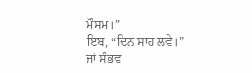ਮੌਸਮ।”
ਇਬ, “ਦਿਨ ਸਾਹ ਲਵੇ।”
ਜਾਂ ਸੰਭਵ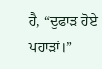ਹੈ, “ਦੁਫਾੜ ਹੋਏ ਪਹਾੜਾਂ।”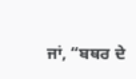ਜਾਂ, “ਬਥਰ ਦੇ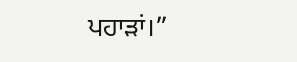ਪਹਾੜਾਂ।”